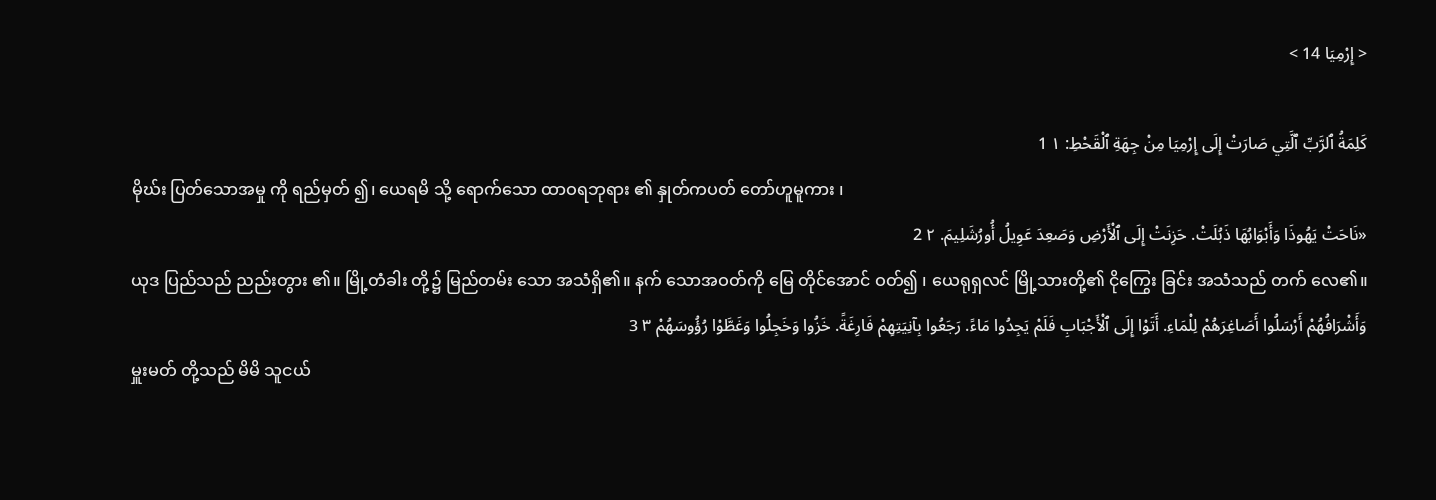< إِرْمِيَا 14 >

كَلِمَةُ ٱلرَّبِّ ٱلَّتِي صَارَتْ إِلَى إِرْمِيَا مِنْ جِهَةِ ٱلْقَحْطِ: ١ 1
မိုဃ်း ပြတ်သောအမှု ကို ရည်မှတ် ၍၊ ယေရမိ သို့ ရောက်သော ထာဝရဘုရား ၏ နှုတ်ကပတ် တော်ဟူမူကား ၊
«نَاحَتْ يَهُوذَا وَأَبْوَابُهَا ذَبُلَتْ. حَزِنَتْ إِلَى ٱلْأَرْضِ وَصَعِدَ عَوِيلُ أُورُشَلِيمَ. ٢ 2
ယုဒ ပြည်သည် ညည်းတွား ၏။ မြို့တံခါး တို့၌ မြည်တမ်း သော အသံရှိ၏။ နက် သောအဝတ်ကို မြေ တိုင်အောင် ဝတ်၍ ၊ ယေရုရှလင် မြို့သားတို့၏ ငိုကြွေး ခြင်း အသံသည် တက် လေ၏။
وَأَشْرَافُهُمْ أَرْسَلُوا أَصَاغِرَهُمْ لِلْمَاءِ. أَتَوْا إِلَى ٱلْأَجْبَابِ فَلَمْ يَجِدُوا مَاءً. رَجَعُوا بِآنِيَتِهِمْ فَارِغَةً. خَزُوا وَخَجِلُوا وَغَطَّوْا رُؤُوسَهُمْ ٣ 3
မှူးမတ် တို့သည် မိမိ သူငယ်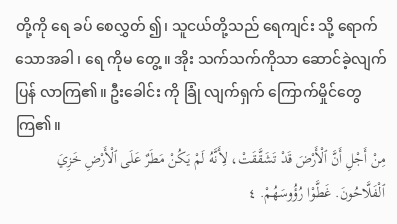တို့ကို ရေ ခပ် စေလွှတ် ၍၊ သူငယ်တို့သည် ရေကျင်း သို့ ရောက် သောအခါ ၊ ရေ ကိုမ တွေ့ ။ အိုး သက်သက်ကိုသာ ဆောင်ခဲ့လျက် ပြန် လာကြ၏။ ဦးခေါင်း ကို ခြုံ လျက်ရှက် ကြောက်မှိုင်တွေ ကြ၏။
مِنْ أَجْلِ أَنَّ ٱلْأَرْضَ قَدْ تَشَقَّقَتْ، لِأَنَّهُ لَمْ يَكُنْ مَطَرٌ عَلَى ٱلْأَرْضِ خَزِيَ ٱلْفَلَّاحُونَ. غَطَّوْا رُؤُوسَهُمْ. ٤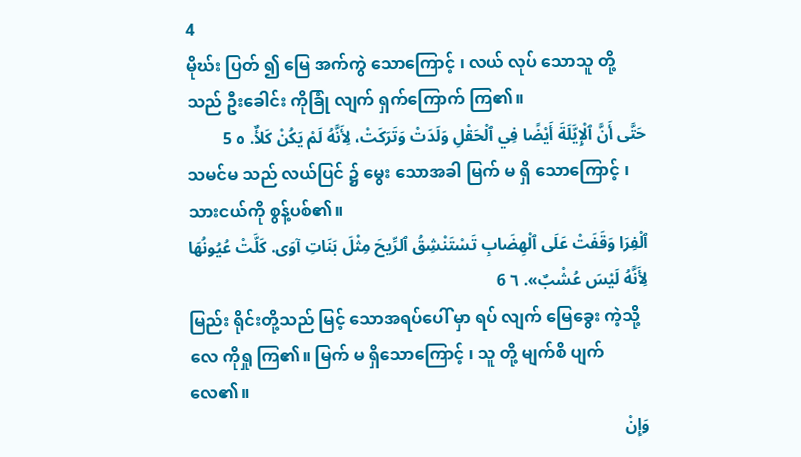4
မိုဃ်း ပြတ် ၍ မြေ အက်ကွဲ သောကြောင့် ၊ လယ် လုပ် သောသူ တို့ သည် ဦးခေါင်း ကိုခြုံ လျက် ရှက်ကြောက် ကြ၏။
حَتَّى أَنَّ ٱلْإِيَّلَةَ أَيْضًا فِي ٱلْحَقْلِ وَلَدَتْ وَتَرَكَتْ، لِأَنَّهُ لَمْ يَكُنْ كَلأٌ. ٥ 5
သမင်မ သည် လယ်ပြင် ၌ မွေး သောအခါ မြက် မ ရှိ သောကြောင့် ၊ သားငယ်ကို စွန့်ပစ်၏။
ٱلْفِرَا وَقَفَتْ عَلَى ٱلْهِضَابِ تَسْتَنْشِقُ ٱلرِّيحَ مِثْلَ بَنَاتِ آوَى. كَلَّتْ عُيُونُهَا لِأَنَّهُ لَيْسَ عُشْبٌ». ٦ 6
မြည်း ရိုင်းတို့သည် မြင့် သောအရပ်ပေါ် မှာ ရပ် လျက် မြေခွေး ကဲ့သို့ လေ ကိုရှု ကြ၏။ မြက် မ ရှိသောကြောင့် ၊ သူ တို့ မျက်စိ ပျက် လေ၏။
وَإِنْ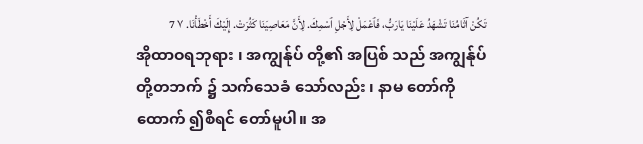تَكُنْ آثَامُنَا تَشْهَدُ عَلَيْنَا يَارَبُّ، فَٱعْمَلْ لِأَجْلِ ٱسْمِكَ. لِأَنَّ مَعَاصِيَنَا كَثُرَتْ. إِلَيْكَ أَخْطَأْنَا. ٧ 7
အိုထာဝရဘုရား ၊ အကျွန်ုပ် တို့၏ အပြစ် သည် အကျွန်ုပ် တို့တဘက် ၌ သက်သေခံ သော်လည်း ၊ နာမ တော်ကိုထောက် ၍စီရင် တော်မူပါ။ အ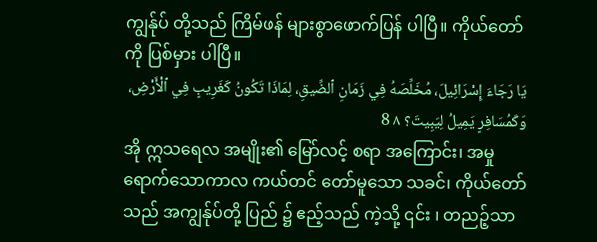ကျွန်ုပ် တို့သည် ကြိမ်ဖန် များစွာဖောက်ပြန် ပါပြီ။ ကိုယ်တော် ကို ပြစ်မှား ပါပြီ။
يَا رَجَاءَ إِسْرَائِيلَ، مُخَلِّصَهُ فِي زَمَانِ ٱلضِّيقِ، لِمَاذَا تَكُونُ كَغَرِيبٍ فِي ٱلْأَرْضِ، وَكَمُسَافِرٍ يَمِيلُ لِيَبِيتَ؟ ٨ 8
အို ဣသရေလ အမျိုး၏ မြော်လင့် စရာ အကြောင်း၊ အမှု ရောက်သောကာလ ကယ်တင် တော်မူသော သခင်၊ ကိုယ်တော်သည် အကျွန်ုပ်တို့ ပြည် ၌ ဧည့်သည် ကဲ့သို့ ၎င်း ၊ တညဉ့်သာ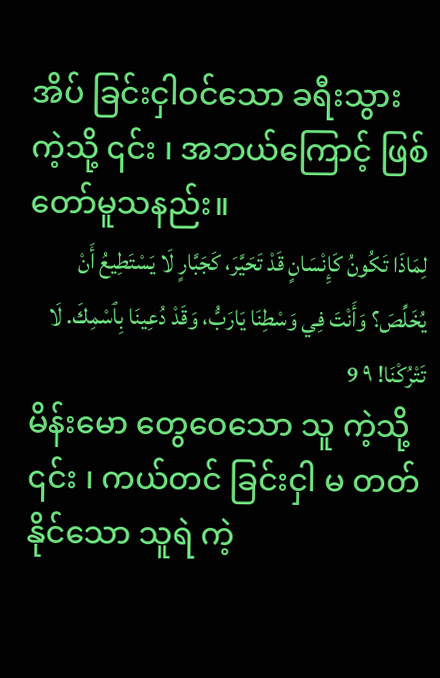အိပ် ခြင်းငှါဝင်သော ခရီးသွား ကဲ့သို့ ၎င်း ၊ အဘယ်ကြောင့် ဖြစ် တော်မူသနည်း။
لِمَاذَا تَكُونُ كَإِنْسَانٍ قَدْ تَحَيَّرَ، كَجَبَّارٍ لَا يَسْتَطِيعُ أَنْ يُخَلِّصَ؟ وَأَنْتَ فِي وَسْطِنَا يَارَبُّ، وَقَدْ دُعِينَا بِٱسْمِكَ. لَا تَتْرُكْنَا! ٩ 9
မိန်းမော တွေဝေသော သူ ကဲ့သို့ ၎င်း ၊ ကယ်တင် ခြင်းငှါ မ တတ် နိုင်သော သူရဲ ကဲ့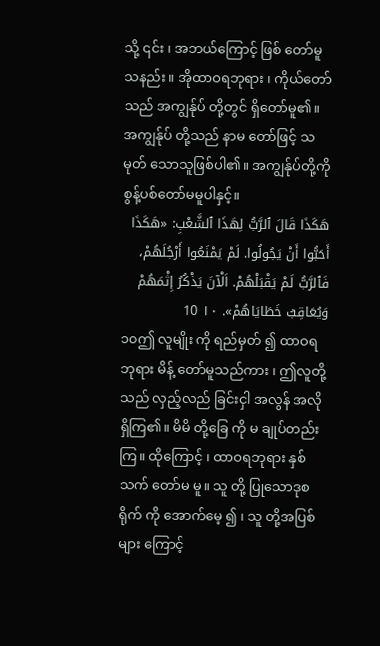သို့ ၎င်း ၊ အဘယ်ကြောင့် ဖြစ် တော်မူသနည်း။ အိုထာဝရဘုရား ၊ ကိုယ်တော် သည် အကျွန်ုပ် တို့တွင် ရှိတော်မူ၏။ အကျွန်ုပ် တို့သည် နာမ တော်ဖြင့် သမုတ် သောသူဖြစ်ပါ၏။ အကျွန်ုပ်တို့ကို စွန့်ပစ်တော်မမူပါနှင့်။
هَكَذَا قَالَ ٱلرَّبُّ لِهَذَا ٱلشَّعْبِ: «هَكَذَا أَحَبُّوا أَنْ يَجُولُوا. لَمْ يَمْنَعُوا أَرْجُلَهُمْ، فَٱلرَّبُّ لَمْ يَقْبَلْهُمْ. اَلْآنَ يَذْكُرُ إِثْمَهُمْ وَيُعَاقِبُ خَطَايَاهُمْ». ١٠ 10
၁၀ဤ လူမျိုး ကို ရည်မှတ် ၍ ထာဝရဘုရား မိန့် တော်မူသည်ကား ၊ ဤလူတို့သည် လှည့်လည် ခြင်းငှါ အလွန် အလို ရှိကြ၏။ မိမိ တို့ခြေ ကို မ ချုပ်တည်း ကြ။ ထိုကြောင့် ၊ ထာဝရဘုရား နှစ်သက် တော်မ မူ။ သူ တို့ ပြုသောဒုစရိုက် ကို အောက်မေ့ ၍ ၊ သူ တို့အပြစ် များ ကြောင့်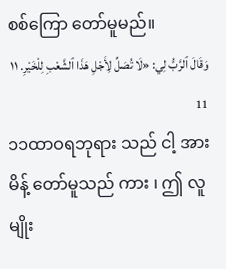စစ်ကြော တော်မူမည်။
وَقَالَ ٱلرَّبُّ لِي: «لَا تُصَلِّ لِأَجْلِ هَذَا ٱلشَّعْبِ لِلْخَيْرِ. ١١ 11
၁၁ထာဝရဘုရား သည် ငါ့ အား မိန့် တော်မူသည် ကား ၊ ဤ လူမျိုး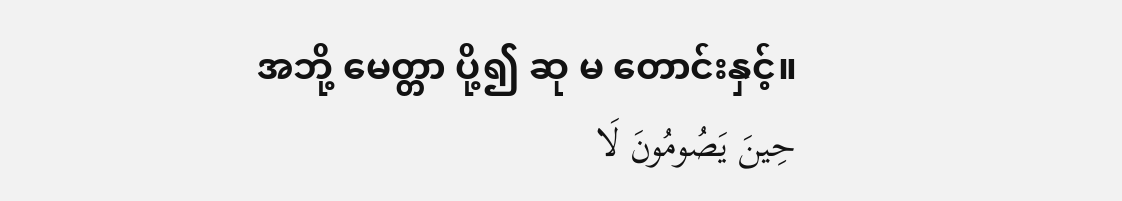အဘို့ မေတ္တာ ပို့၍ ဆု မ တောင်းနှင့်။
حِينَ يَصُومُونَ لَا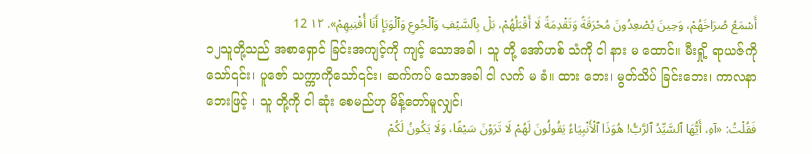أَسْمَعُ صُرَاخَهُمْ، وَحِينَ يُصْعِدُونَ مُحْرَقَةً وَتَقْدِمَةً لَا أَقْبَلُهُمْ، بَلْ بِٱلسَّيْفِ وَٱلْجُوعِ وَٱلْوَبَإِ أَنَا أُفْنِيهِمْ». ١٢ 12
၁၂သူတို့သည် အစာရှောင် ခြင်းအကျင့်ကို ကျင့် သောအခါ ၊ သူ တို့ အော်ဟစ် သံကို ငါ နား မ ထောင်။ မီးရှို့ ရာယဇ်ကိုသော်၎င်း၊ ပူဇော် သက္ကာကိုသော်၎င်း၊ ဆက်ကပ် သောအခါ ငါ လက် မ ခံ။ ထား ဘေး၊ မွတ်သိပ် ခြင်းဘေး၊ ကာလနာ ဘေးဖြင့် ၊ သူ တို့ကို ငါ ဆုံး စေမည်ဟု မိန့်တော်မူလျှင်၊
فَقُلْتُ: «آهِ، أَيُّهَا ٱلسَّيِّدُ ٱلرَّبُّ! هُوَذَا ٱلْأَنْبِيَاءُ يَقُولُونَ لَهُمْ لَا تَرَوْنَ سَيْفًا، وَلَا يَكُونُ لَكُمْ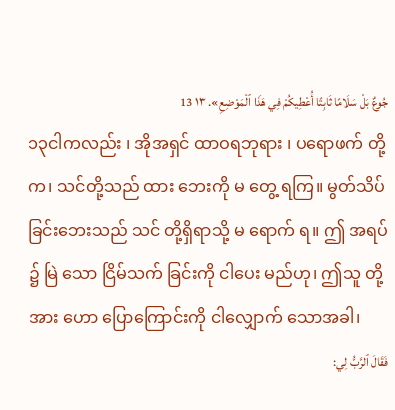جُوعٌ بَلْ سَلَامًا ثَابِتًا أُعْطِيكُمْ فِي هَذَا ٱلْمَوْضِعِ». ١٣ 13
၁၃ငါကလည်း ၊ အိုအရှင် ထာဝရဘုရား ၊ ပရောဖက် တို့က၊ သင်တို့သည် ထား ဘေးကို မ တွေ့ ရကြ။ မွတ်သိပ် ခြင်းဘေးသည် သင် တို့ရှိရာသို့ မ ရောက် ရ။ ဤ အရပ် ၌ မြဲ သော ငြိမ်သက် ခြင်းကို ငါပေး မည်ဟု၊ ဤသူ တို့ အား ဟော ပြောကြောင်းကို ငါလျှောက် သောအခါ၊
فَقَالَ ٱلرَّبُّ لِي: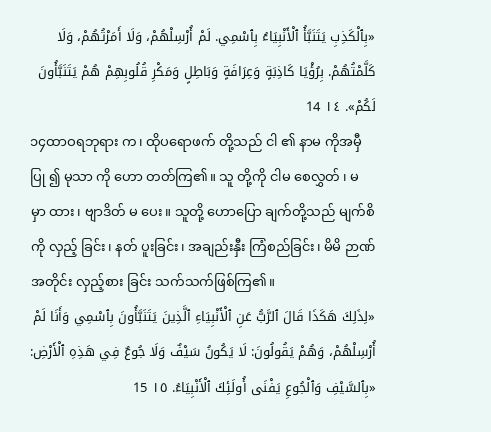«بِٱلْكَذِبِ يَتَنَبَّأُ ٱلْأَنْبِيَاءُ بِٱسْمِي. لَمْ أُرْسِلْهُمْ، وَلَا أَمَرْتُهُمْ، وَلَا كَلَّمْتُهُمْ. بِرُؤْيَا كَاذِبَةٍ وَعِرَافَةٍ وَبَاطِلٍ وَمَكْرِ قُلُوبِهِمْ هُمْ يَتَنَبَّأُونَ لَكُمْ». ١٤ 14
၁၄ထာဝရဘုရား က၊ ထိုပရောဖက် တို့သည် ငါ ၏ နာမ ကိုအမှီပြု ၍ မုသာ ကို ဟော တတ်ကြ၏။ သူ တို့ကို ငါမ စေလွှတ် ၊ မ မှာ ထား၊ ဗျာဒိတ် မ ပေး။ သူတို့ ဟောပြော ချက်တို့သည် မျက်စိကို လှည့် ခြင်း၊ နတ် ပူးခြင်း၊ အချည်းနှီး ကြံစည်ခြင်း၊ မိမိ ဉာဏ် အတိုင်း လှည့်စား ခြင်း သက်သက်ဖြစ်ကြ၏။
«لِذَلِكَ هَكَذَا قَالَ ٱلرَّبُّ عَنِ ٱلْأَنْبِيَاءِ ٱلَّذِينَ يَتَنَبَّأُونَ بِٱسْمِي وَأَنَا لَمْ أُرْسِلْهُمْ، وَهُمْ يَقُولُونَ: لَا يَكُونُ سَيْفٌ وَلَا جُوعٌ فِي هَذِهِ ٱلْأَرْضِ: «بِٱلسَّيْفِ وَٱلْجُوعِ يَفْنَى أُولَئِكَ ٱلْأَنْبِيَاءُ. ١٥ 15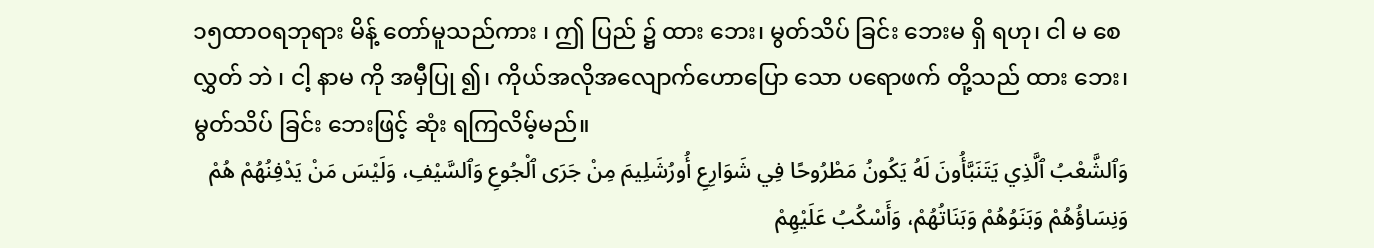၁၅ထာဝရဘုရား မိန့် တော်မူသည်ကား ၊ ဤ ပြည် ၌ ထား ဘေး၊ မွတ်သိပ် ခြင်း ဘေးမ ရှိ ရဟု၊ ငါ မ စေလွှတ် ဘဲ ၊ ငါ့ နာမ ကို အမှီပြု ၍၊ ကိုယ်အလိုအလျောက်ဟောပြော သော ပရောဖက် တို့သည် ထား ဘေး၊ မွတ်သိပ် ခြင်း ဘေးဖြင့် ဆုံး ရကြလိမ့်မည်။
وَٱلشَّعْبُ ٱلَّذِي يَتَنَبَّأُونَ لَهُ يَكُونُ مَطْرُوحًا فِي شَوَارِعِ أُورُشَلِيمَ مِنْ جَرَى ٱلْجُوعِ وَٱلسَّيْفِ، وَلَيْسَ مَنْ يَدْفِنُهُمْ هُمْ وَنِسَاؤُهُمْ وَبَنَوُهُمْ وَبَنَاتُهُمْ، وَأَسْكُبُ عَلَيْهِمْ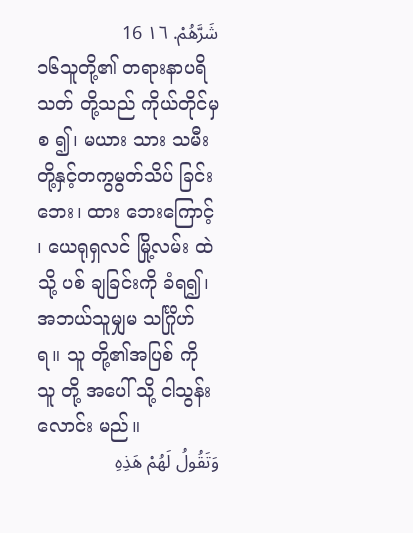شَرَّهُمْ. ١٦ 16
၁၆သူတို့၏ တရားနာပရိသတ် တို့သည် ကိုယ်တိုင်မှစ ၍၊ မယား သား သမီး တို့နှင့်တကွမွတ်သိပ် ခြင်းဘေး၊ ထား ဘေးကြောင့် ၊ ယေရုရှလင် မြို့လမ်း ထဲသို့ ပစ် ချခြင်းကို ခံရ၍၊ အဘယ်သူမျှမ သင်္ဂြိုဟ် ရ။ သူ တို့၏အပြစ် ကို သူ တို့ အပေါ် သို့ ငါသွန်းလောင်း မည်။
وَتَقُولُ لَهُمْ هَذِهِ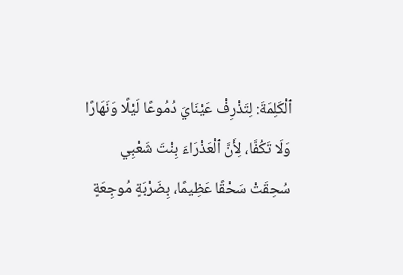ٱلْكَلِمَةَ: لِتَذْرِفْ عَيْنَايَ دُمُوعًا لَيْلًا وَنَهَارًا وَلَا تَكُفَّا، لِأَنَّ ٱلْعَذْرَاءَ بِنْتَ شَعْبِي سُحِقَتْ سَحْقًا عَظِيمًا، بِضَرْبَةٍ مُوجِعَةٍ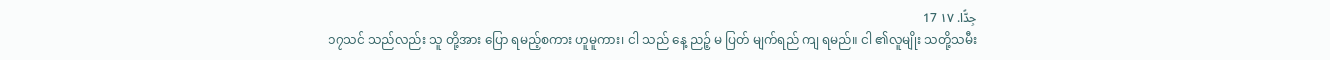جِدًّا. ١٧ 17
၁၇သင် သည်လည်း သူ တို့အား ပြော ရမည့်စကား ဟူမူကား၊ ငါ သည် နေ့ ညဉ့် မ ပြတ် မျက်ရည် ကျ ရမည်။ ငါ ၏လူမျိုး သတို့သမီး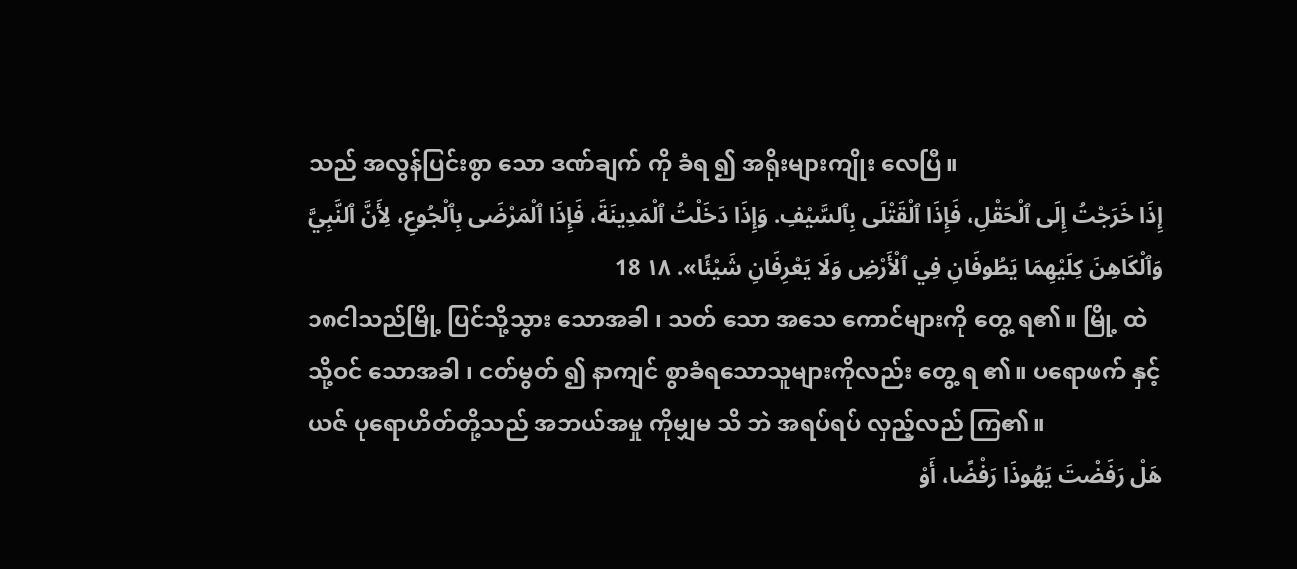သည် အလွန်ပြင်းစွာ သော ဒဏ်ချက် ကို ခံရ ၍ အရိုးများကျိုး လေပြီ။
إِذَا خَرَجْتُ إِلَى ٱلْحَقْلِ، فَإِذَا ٱلْقَتْلَى بِٱلسَّيْفِ. وَإِذَا دَخَلْتُ ٱلْمَدِينَةَ، فَإِذَا ٱلْمَرْضَى بِٱلْجُوعِ، لِأَنَّ ٱلنَّبِيَّ وَٱلْكَاهِنَ كِلَيْهِمَا يَطُوفَانِ فِي ٱلْأَرْضِ وَلَا يَعْرِفَانِ شَيْئًا». ١٨ 18
၁၈ငါသည်မြို့ ပြင်သို့သွား သောအခါ ၊ သတ် သော အသေ ကောင်များကို တွေ့ ရ၏။ မြို့ ထဲသို့ဝင် သောအခါ ၊ ငတ်မွတ် ၍ နာကျင် စွာခံရသောသူများကိုလည်း တွေ့ ရ ၏။ ပရောဖက် နှင့် ယဇ် ပုရောဟိတ်တို့သည် အဘယ်အမှု ကိုမျှမ သိ ဘဲ အရပ်ရပ် လှည့်လည် ကြ၏။
هَلْ رَفَضْتَ يَهُوذَا رَفْضًا، أَوْ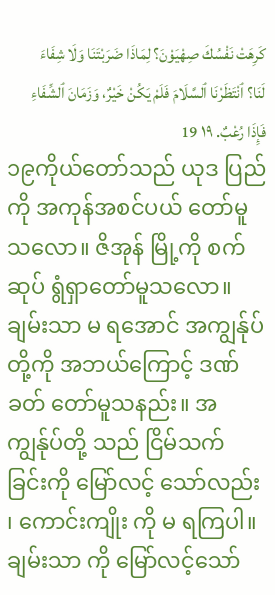كَرِهَتْ نَفْسُكَ صِهْيَوْنَ؟ لِمَاذَا ضَرَبْتَنَا وَلَا شِفَاءَ لَنَا؟ ٱنْتَظَرْنَا ٱلسَّلَامَ فَلَمْ يَكُنْ خَيْرٌ، وَزَمَانَ ٱلشِّفَاءِ فَإِذَا رُعْبٌ. ١٩ 19
၁၉ကိုယ်တော်သည် ယုဒ ပြည်ကို အကုန်အစင်ပယ် တော်မူသလော။ ဇိအုန် မြို့ကို စက်ဆုပ် ရွံရှာတော်မူသလော။ ချမ်းသာ မ ရအောင် အကျွန်ုပ် တို့ကို အဘယ်ကြောင့် ဒဏ်ခတ် တော်မူသနည်း။ အကျွန်ုပ်တို့ သည် ငြိမ်သက် ခြင်းကို မြော်လင့် သော်လည်း ၊ ကောင်းကျိုး ကို မ ရကြပါ။ ချမ်းသာ ကို မြော်လင့်သော်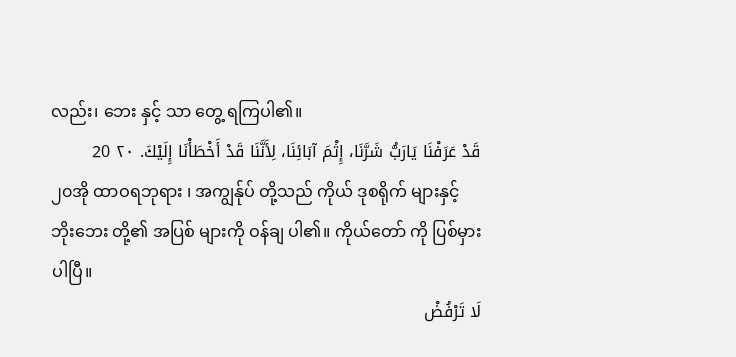လည်း၊ ဘေး နှင့် သာ တွေ့ ရကြပါ၏။
قَدْ عَرَفْنَا يَارَبُّ شَرَّنَا، إِثْمَ آبَائِنَا، لِأَنَّنَا قَدْ أَخْطَأْنَا إِلَيْكَ. ٢٠ 20
၂၀အို ထာဝရဘုရား ၊ အကျွန်ုပ် တို့သည် ကိုယ် ဒုစရိုက် များနှင့် ဘိုးဘေး တို့၏ အပြစ် များကို ဝန်ချ ပါ၏။ ကိုယ်တော် ကို ပြစ်မှား ပါပြီ။
لَا تَرْفُضْ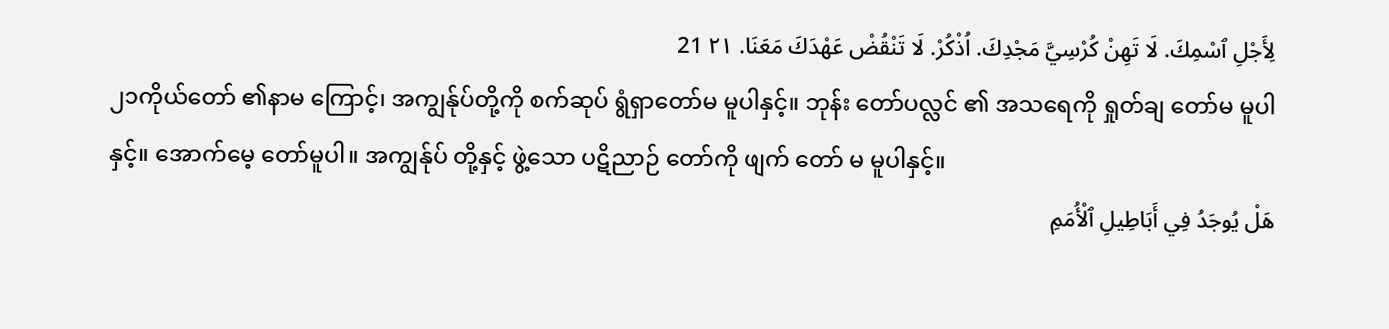لِأَجْلِ ٱسْمِكَ. لَا تَهِنْ كُرْسِيَّ مَجْدِكَ. اُذْكُرْ. لَا تَنْقُضْ عَهْدَكَ مَعَنَا. ٢١ 21
၂၁ကိုယ်တော် ၏နာမ ကြောင့်၊ အကျွန်ုပ်တို့ကို စက်ဆုပ် ရွံရှာတော်မ မူပါနှင့်။ ဘုန်း တော်ပလ္လင် ၏ အသရေကို ရှုတ်ချ တော်မ မူပါနှင့်။ အောက်မေ့ တော်မူပါ။ အကျွန်ုပ် တို့နှင့် ဖွဲ့သော ပဋိညာဉ် တော်ကို ဖျက် တော် မ မူပါနှင့်။
هَلْ يُوجَدُ فِي أَبَاطِيلِ ٱلْأُمَمِ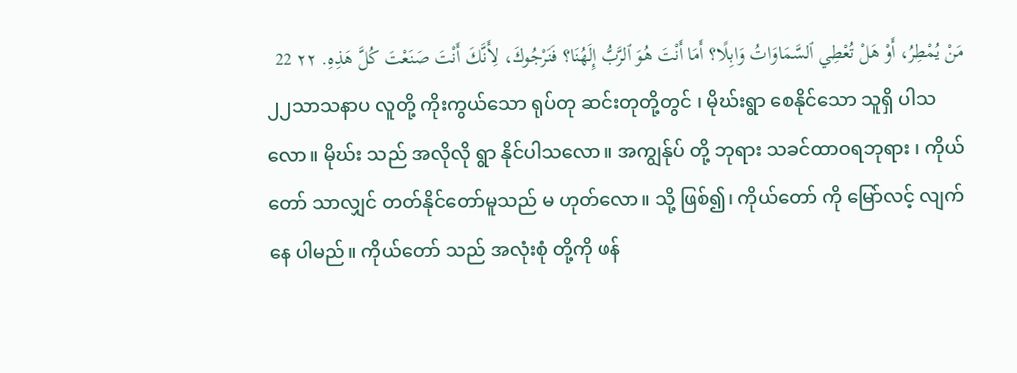مَنْ يُمْطِرُ، أَوْ هَلْ تُعْطِي ٱلسَّمَاوَاتُ وَابِلًا؟ أَمَا أَنْتَ هُوَ ٱلرَّبُّ إِلَهُنَا؟ فَنَرْجُوكَ، لِأَنَّكَ أَنْتَ صَنَعْتَ كُلَّ هَذِهِ. ٢٢ 22
၂၂သာသနာပ လူတို့ ကိုးကွယ်သော ရုပ်တု ဆင်းတုတို့တွင် ၊ မိုဃ်းရွာ စေနိုင်သော သူရှိ ပါသလော။ မိုဃ်း သည် အလိုလို ရွာ နိုင်ပါသလော။ အကျွန်ုပ် တို့ ဘုရား သခင်ထာဝရဘုရား ၊ ကိုယ်တော် သာလျှင် တတ်နိုင်တော်မူသည် မ ဟုတ်လော။ သို့ ဖြစ်၍၊ ကိုယ်တော် ကို မြော်လင့် လျက်နေ ပါမည်။ ကိုယ်တော် သည် အလုံးစုံ တို့ကို ဖန်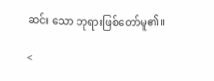ဆင်း သော ဘုရားဖြစ်တော်မူ၏။

<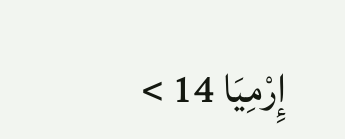إِرْمِيَا 14 >